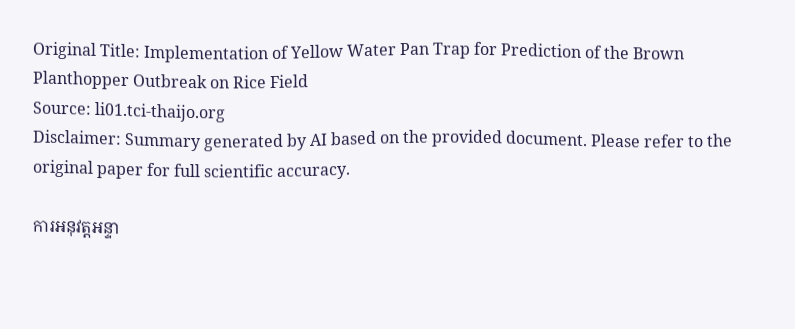Original Title: Implementation of Yellow Water Pan Trap for Prediction of the Brown Planthopper Outbreak on Rice Field
Source: li01.tci-thaijo.org
Disclaimer: Summary generated by AI based on the provided document. Please refer to the original paper for full scientific accuracy.

ការអនុវត្តអន្ទា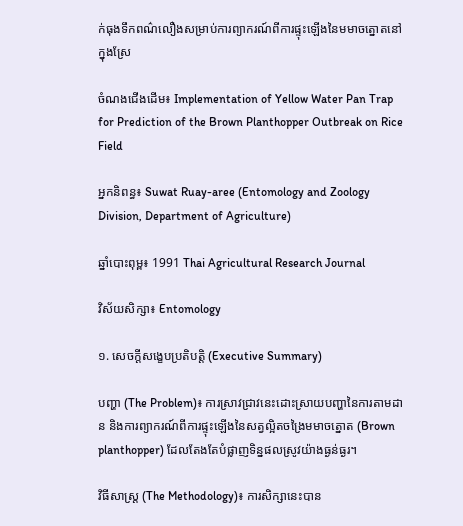ក់ធុងទឹកពណ៌លឿងសម្រាប់ការព្យាករណ៍ពីការផ្ទុះឡើងនៃមមាចត្នោតនៅក្នុងស្រែ

ចំណងជើងដើម៖ Implementation of Yellow Water Pan Trap for Prediction of the Brown Planthopper Outbreak on Rice Field

អ្នកនិពន្ធ៖ Suwat Ruay-aree (Entomology and Zoology Division, Department of Agriculture)

ឆ្នាំបោះពុម្ព៖ 1991 Thai Agricultural Research Journal

វិស័យសិក្សា៖ Entomology

១. សេចក្តីសង្ខេបប្រតិបត្តិ (Executive Summary)

បញ្ហា (The Problem)៖ ការស្រាវជ្រាវនេះដោះស្រាយបញ្ហានៃការតាមដាន និងការព្យាករណ៍ពីការផ្ទុះឡើងនៃសត្វល្អិតចង្រៃមមាចត្នោត (Brown planthopper) ដែលតែងតែបំផ្លាញទិន្នផលស្រូវយ៉ាងធ្ងន់ធ្ងរ។

វិធីសាស្ត្រ (The Methodology)៖ ការសិក្សានេះបាន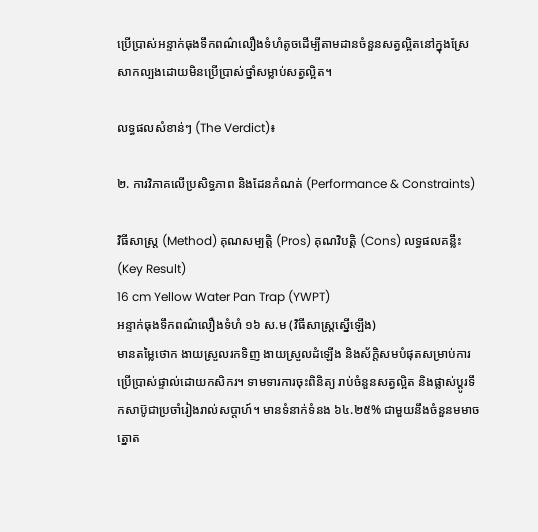ប្រើប្រាស់អន្ទាក់ធុងទឹកពណ៌លឿងទំហំតូចដើម្បីតាមដានចំនួនសត្វល្អិតនៅក្នុងស្រែសាកល្បងដោយមិនប្រើប្រាស់ថ្នាំសម្លាប់សត្វល្អិត។

លទ្ធផលសំខាន់ៗ (The Verdict)៖

២. ការវិភាគលើប្រសិទ្ធភាព និងដែនកំណត់ (Performance & Constraints)

វិធីសាស្ត្រ (Method) គុណសម្បត្តិ (Pros) គុណវិបត្តិ (Cons) លទ្ធផលគន្លឹះ (Key Result)
16 cm Yellow Water Pan Trap (YWPT)
អន្ទាក់ធុងទឹកពណ៌លឿងទំហំ ១៦ ស.ម (វិធីសាស្ត្រស្នើឡើង)
មានតម្លៃថោក ងាយស្រួលរកទិញ ងាយស្រួលដំឡើង និងស័ក្តិសមបំផុតសម្រាប់ការប្រើប្រាស់ផ្ទាល់ដោយកសិករ។ ទាមទារការចុះពិនិត្យ រាប់ចំនួនសត្វល្អិត និងផ្លាស់ប្តូរទឹកសាប៊ូជាប្រចាំរៀងរាល់សប្តាហ៍។ មានទំនាក់ទំនង ៦៤.២៥% ជាមួយនឹងចំនួនមមាចត្នោត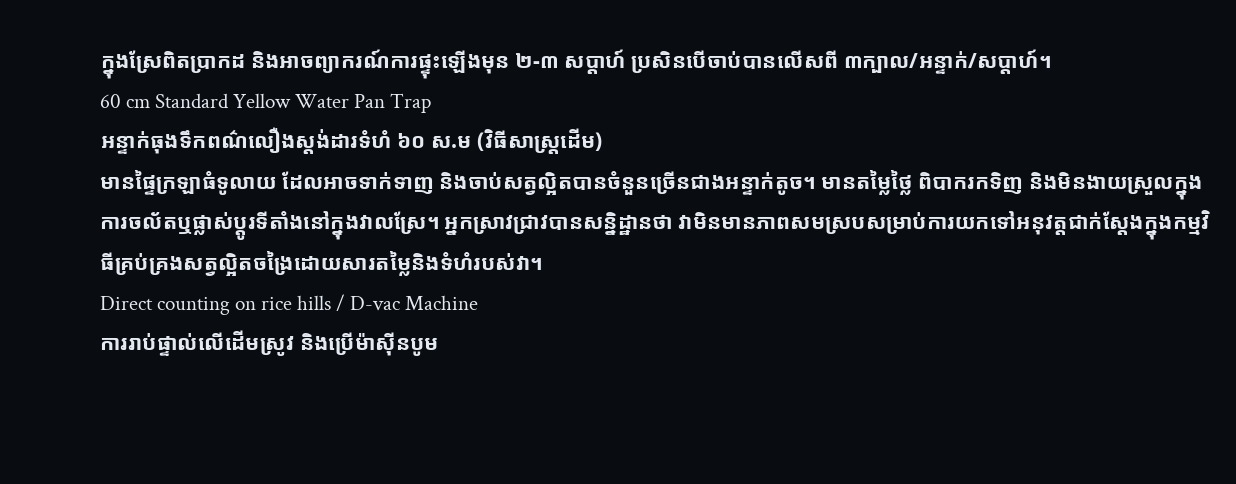ក្នុងស្រែពិតប្រាកដ និងអាចព្យាករណ៍ការផ្ទុះឡើងមុន ២-៣ សប្តាហ៍ ប្រសិនបើចាប់បានលើសពី ៣ក្បាល/អន្ទាក់/សប្តាហ៍។
60 cm Standard Yellow Water Pan Trap
អន្ទាក់ធុងទឹកពណ៌លឿងស្តង់ដារទំហំ ៦០ ស.ម (វិធីសាស្ត្រដើម)
មានផ្ទៃក្រឡាធំទូលាយ ដែលអាចទាក់ទាញ និងចាប់សត្វល្អិតបានចំនួនច្រើនជាងអន្ទាក់តូច។ មានតម្លៃថ្លៃ ពិបាករកទិញ និងមិនងាយស្រួលក្នុងការចល័តឬផ្លាស់ប្តូរទីតាំងនៅក្នុងវាលស្រែ។ អ្នកស្រាវជ្រាវបានសន្និដ្ឋានថា វាមិនមានភាពសមស្របសម្រាប់ការយកទៅអនុវត្តជាក់ស្តែងក្នុងកម្មវិធីគ្រប់គ្រងសត្វល្អិតចង្រៃដោយសារតម្លៃនិងទំហំរបស់វា។
Direct counting on rice hills / D-vac Machine
ការរាប់ផ្ទាល់លើដើមស្រូវ និងប្រើម៉ាស៊ីនបូម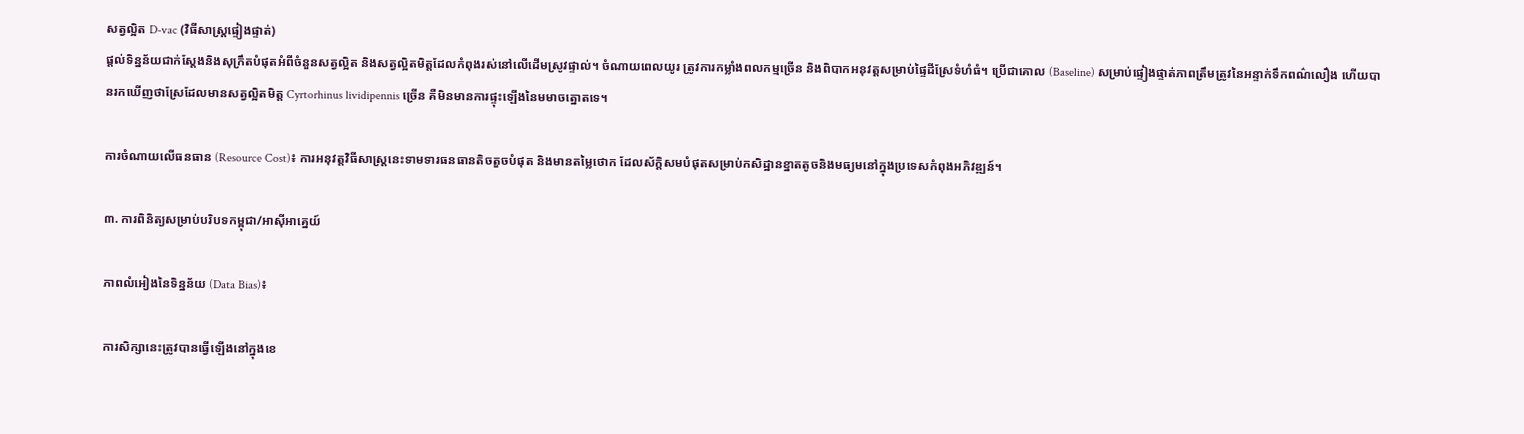សត្វល្អិត D-vac (វិធីសាស្ត្រផ្ទៀងផ្ទាត់)
ផ្តល់ទិន្នន័យជាក់ស្តែងនិងសុក្រឹតបំផុតអំពីចំនួនសត្វល្អិត និងសត្វល្អិតមិត្តដែលកំពុងរស់នៅលើដើមស្រូវផ្ទាល់។ ចំណាយពេលយូរ ត្រូវការកម្លាំងពលកម្មច្រើន និងពិបាកអនុវត្តសម្រាប់ផ្ទៃដីស្រែទំហំធំ។ ប្រើជាគោល (Baseline) សម្រាប់ផ្ទៀងផ្ទាត់ភាពត្រឹមត្រូវនៃអន្ទាក់ទឹកពណ៌លឿង ហើយបានរកឃើញថាស្រែដែលមានសត្វល្អិតមិត្ត Cyrtorhinus lividipennis ច្រើន គឺមិនមានការផ្ទុះឡើងនៃមមាចត្នោតទេ។

ការចំណាយលើធនធាន (Resource Cost)៖ ការអនុវត្តវិធីសាស្ត្រនេះទាមទារធនធានតិចតួចបំផុត និងមានតម្លៃថោក ដែលស័ក្តិសមបំផុតសម្រាប់កសិដ្ឋានខ្នាតតូចនិងមធ្យមនៅក្នុងប្រទេសកំពុងអភិវឌ្ឍន៍។

៣. ការពិនិត្យសម្រាប់បរិបទកម្ពុជា/អាស៊ីអាគ្នេយ៍

ភាពលំអៀងនៃទិន្នន័យ (Data Bias)៖

ការសិក្សានេះត្រូវបានធ្វើឡើងនៅក្នុងខេ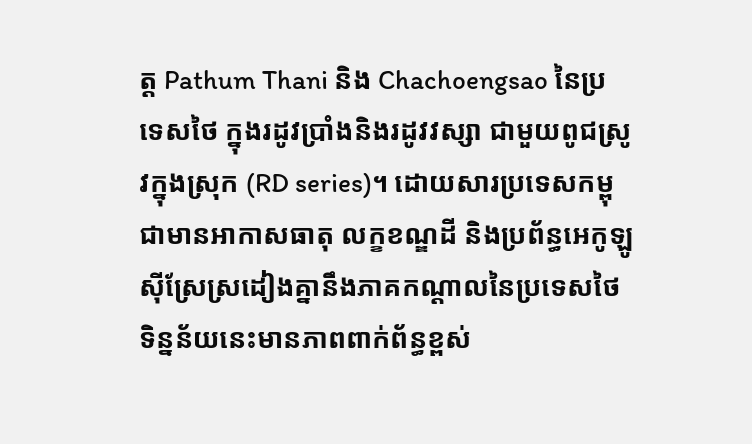ត្ត Pathum Thani និង Chachoengsao នៃប្រទេសថៃ ក្នុងរដូវប្រាំងនិងរដូវវស្សា ជាមួយពូជស្រូវក្នុងស្រុក (RD series)។ ដោយសារប្រទេសកម្ពុជាមានអាកាសធាតុ លក្ខខណ្ឌដី និងប្រព័ន្ធអេកូឡូស៊ីស្រែស្រដៀងគ្នានឹងភាគកណ្តាលនៃប្រទេសថៃ ទិន្នន័យនេះមានភាពពាក់ព័ន្ធខ្ពស់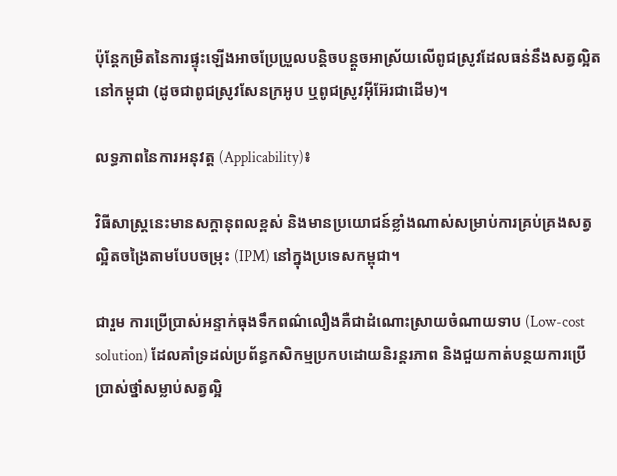ប៉ុន្តែកម្រិតនៃការផ្ទុះឡើងអាចប្រែប្រួលបន្តិចបន្តួចអាស្រ័យលើពូជស្រូវដែលធន់នឹងសត្វល្អិតនៅកម្ពុជា (ដូចជាពូជស្រូវសែនក្រអូប ឬពូជស្រូវអ៊ីអ៊ែរជាដើម)។

លទ្ធភាពនៃការអនុវត្ត (Applicability)៖

វិធីសាស្ត្រនេះមានសក្តានុពលខ្ពស់ និងមានប្រយោជន៍ខ្លាំងណាស់សម្រាប់ការគ្រប់គ្រងសត្វល្អិតចង្រៃតាមបែបចម្រុះ (IPM) នៅក្នុងប្រទេសកម្ពុជា។

ជារួម ការប្រើប្រាស់អន្ទាក់ធុងទឹកពណ៌លឿងគឺជាដំណោះស្រាយចំណាយទាប (Low-cost solution) ដែលគាំទ្រដល់ប្រព័ន្ធកសិកម្មប្រកបដោយនិរន្តរភាព និងជួយកាត់បន្ថយការប្រើប្រាស់ថ្នាំសម្លាប់សត្វល្អិ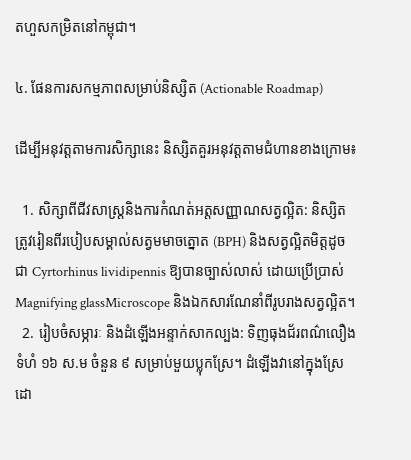តហួសកម្រិតនៅកម្ពុជា។

៤. ផែនការសកម្មភាពសម្រាប់និស្សិត (Actionable Roadmap)

ដើម្បីអនុវត្តតាមការសិក្សានេះ និស្សិតគួរអនុវត្តតាមជំហានខាងក្រោម៖

  1. សិក្សាពីជីវសាស្ត្រនិងការកំណត់អត្តសញ្ញាណសត្វល្អិត: និស្សិតត្រូវរៀនពីរបៀបសម្គាល់សត្វមមាចត្នោត (BPH) និងសត្វល្អិតមិត្តដូចជា Cyrtorhinus lividipennis ឱ្យបានច្បាស់លាស់ ដោយប្រើប្រាស់ Magnifying glassMicroscope និងឯកសារណែនាំពីរូបរាងសត្វល្អិត។
  2. រៀបចំសម្ភារៈ និងដំឡើងអន្ទាក់សាកល្បង: ទិញធុងជ័រពណ៌លឿងទំហំ ១៦ ស.ម ចំនួន ៩ សម្រាប់មួយប្លុកស្រែ។ ដំឡើងវានៅក្នុងស្រែដោ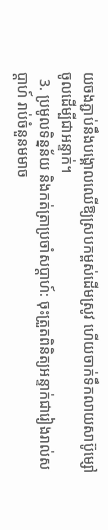យចងភ្ជាប់នឹងបង្គោលឈើឱ្យស្របកម្ពស់ដើមស្រូវ ហើយចាក់ទឹកលាយសាប៊ូម្សៅចូលដើម្បីជាអន្ទាក់។
  3. ប្រមូលទិន្នន័យ និងកត់ត្រាប្រចាំសប្តាហ៍: ចុះត្រួតពិនិត្យអន្ទាក់ជារៀងរាល់សប្តាហ៍ រាប់ចំនួនមមាច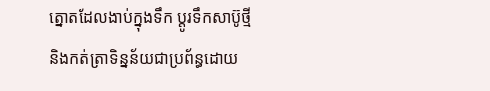ត្នោតដែលងាប់ក្នុងទឹក ប្តូរទឹកសាប៊ូថ្មី និងកត់ត្រាទិន្នន័យជាប្រព័ន្ធដោយ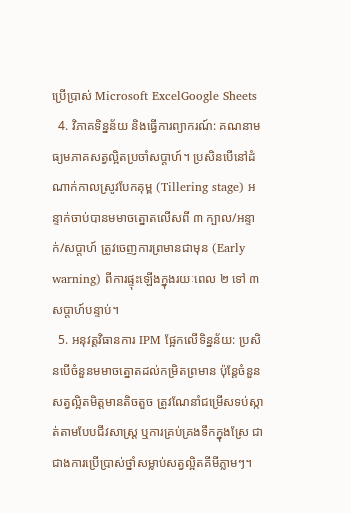ប្រើប្រាស់ Microsoft ExcelGoogle Sheets
  4. វិភាគទិន្នន័យ និងធ្វើការព្យាករណ៍: គណនាមធ្យមភាគសត្វល្អិតប្រចាំសប្តាហ៍។ ប្រសិនបើនៅដំណាក់កាលស្រូវបែកគុម្ព (Tillering stage) អន្ទាក់ចាប់បានមមាចត្នោតលើសពី ៣ ក្បាល/អន្ទាក់/សប្តាហ៍ ត្រូវចេញការព្រមានជាមុន (Early warning) ពីការផ្ទុះឡើងក្នុងរយៈពេល ២ ទៅ ៣ សប្តាហ៍បន្ទាប់។
  5. អនុវត្តវិធានការ IPM ផ្អែកលើទិន្នន័យ: ប្រសិនបើចំនួនមមាចត្នោតដល់កម្រិតព្រមាន ប៉ុន្តែចំនួនសត្វល្អិតមិត្តមានតិចតួច ត្រូវណែនាំជម្រើសទប់ស្កាត់តាមបែបជីវសាស្ត្រ ឬការគ្រប់គ្រងទឹកក្នុងស្រែ ជាជាងការប្រើប្រាស់ថ្នាំសម្លាប់សត្វល្អិតគីមីភ្លាមៗ។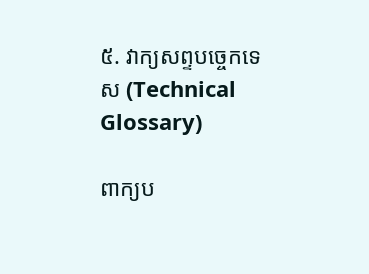៥. វាក្យសព្ទបច្ចេកទេស (Technical Glossary)

ពាក្យប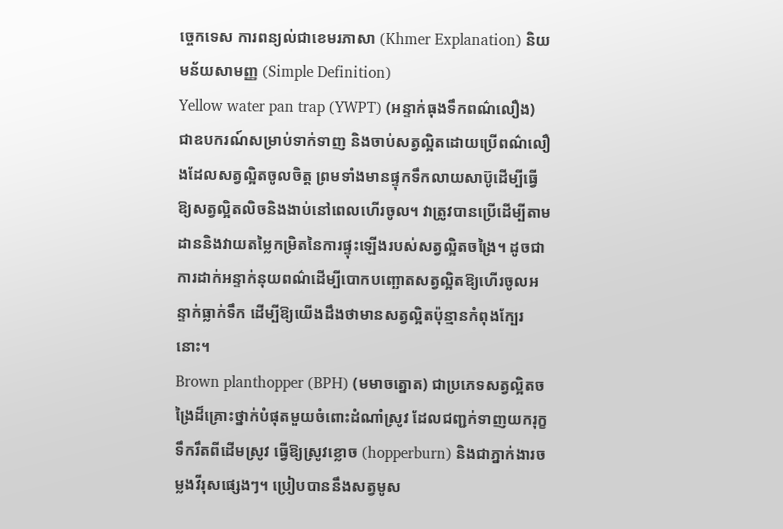ច្ចេកទេស ការពន្យល់ជាខេមរភាសា (Khmer Explanation) និយមន័យសាមញ្ញ (Simple Definition)
Yellow water pan trap (YWPT) (អន្ទាក់ធុងទឹកពណ៌លឿង) ជាឧបករណ៍សម្រាប់ទាក់ទាញ និងចាប់សត្វល្អិតដោយប្រើពណ៌លឿងដែលសត្វល្អិតចូលចិត្ត ព្រមទាំងមានផ្ទុកទឹកលាយសាប៊ូដើម្បីធ្វើឱ្យសត្វល្អិតលិចនិងងាប់នៅពេលហើរចូល។ វាត្រូវបានប្រើដើម្បីតាមដាននិងវាយតម្លៃកម្រិតនៃការផ្ទុះឡើងរបស់សត្វល្អិតចង្រៃ។ ដូចជាការដាក់អន្ទាក់នុយពណ៌ដើម្បីបោកបញ្ឆោតសត្វល្អិតឱ្យហើរចូលអន្ទាក់ធ្លាក់ទឹក ដើម្បីឱ្យយើងដឹងថាមានសត្វល្អិតប៉ុន្មានកំពុងក្បែរនោះ។
Brown planthopper (BPH) (មមាចត្នោត) ជាប្រភេទសត្វល្អិតចង្រៃដ៏គ្រោះថ្នាក់បំផុតមួយចំពោះដំណាំស្រូវ ដែលជញ្ជក់ទាញយករុក្ខទឹករឹតពីដើមស្រូវ ធ្វើឱ្យស្រូវខ្លោច (hopperburn) និងជាភ្នាក់ងារចម្លងវីរុសផ្សេងៗ។ ប្រៀបបាននឹងសត្វមូស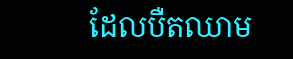ដែលបឺតឈាម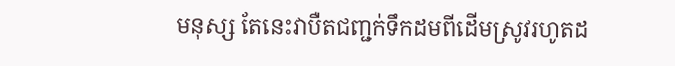មនុស្ស តែនេះវាបឺតជញ្ជក់ទឹកដមពីដើមស្រូវរហូតដ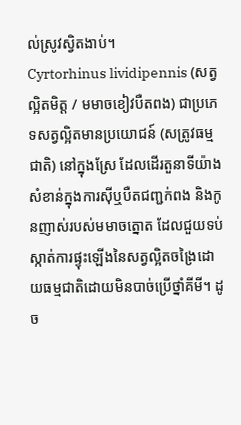ល់ស្រូវស្វិតងាប់។
Cyrtorhinus lividipennis (សត្វល្អិតមិត្ត / មមាចខៀវបឺតពង) ជាប្រភេទសត្វល្អិតមានប្រយោជន៍ (សត្រូវធម្មជាតិ) នៅក្នុងស្រែ ដែលដើរតួនាទីយ៉ាងសំខាន់ក្នុងការស៊ីឬបឺតជញ្ជក់ពង និងកូនញាស់របស់មមាចត្នោត ដែលជួយទប់ស្កាត់ការផ្ទុះឡើងនៃសត្វល្អិតចង្រៃដោយធម្មជាតិដោយមិនបាច់ប្រើថ្នាំគីមី។ ដូច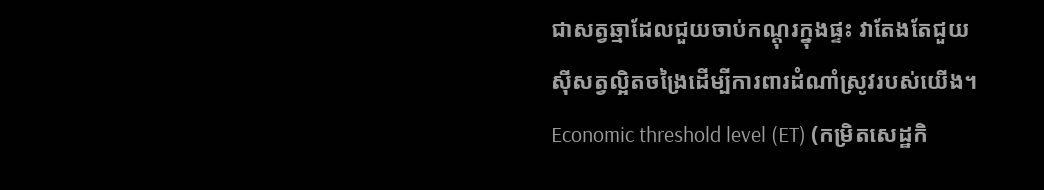ជាសត្វឆ្មាដែលជួយចាប់កណ្តុរក្នុងផ្ទះ វាតែងតែជួយស៊ីសត្វល្អិតចង្រៃដើម្បីការពារដំណាំស្រូវរបស់យើង។
Economic threshold level (ET) (កម្រិតសេដ្ឋកិ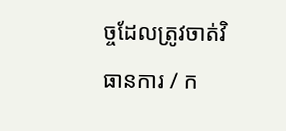ច្ចដែលត្រូវចាត់វិធានការ / ក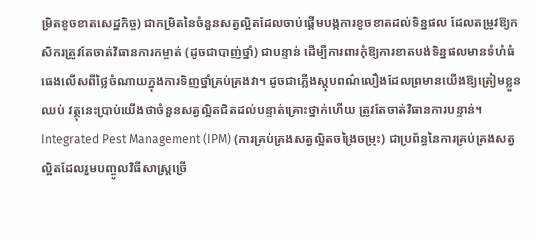ម្រិតខូចខាតសេដ្ឋកិច្ច) ជាកម្រិតនៃចំនួនសត្វល្អិតដែលចាប់ផ្តើមបង្កការខូចខាតដល់ទិន្នផល ដែលតម្រូវឱ្យកសិករត្រូវតែចាត់វិធានការកម្ចាត់ (ដូចជាបាញ់ថ្នាំ) ជាបន្ទាន់ ដើម្បីការពារកុំឱ្យការខាតបង់ទិន្នផលមានទំហំធំធេងលើសពីថ្លៃចំណាយក្នុងការទិញថ្នាំគ្រប់គ្រងវា។ ដូចជាភ្លើងស្តុបពណ៌លឿងដែលព្រមានយើងឱ្យត្រៀមខ្លួនឈប់ វត្ថុនេះប្រាប់យើងថាចំនួនសត្វល្អិតជិតដល់បន្ទាត់គ្រោះថ្នាក់ហើយ ត្រូវតែចាត់វិធានការបន្ទាន់។
Integrated Pest Management (IPM) (ការគ្រប់គ្រងសត្វល្អិតចង្រៃចម្រុះ) ជាប្រព័ន្ធនៃការគ្រប់គ្រងសត្វល្អិតដែលរួមបញ្ចូលវិធីសាស្ត្រច្រើ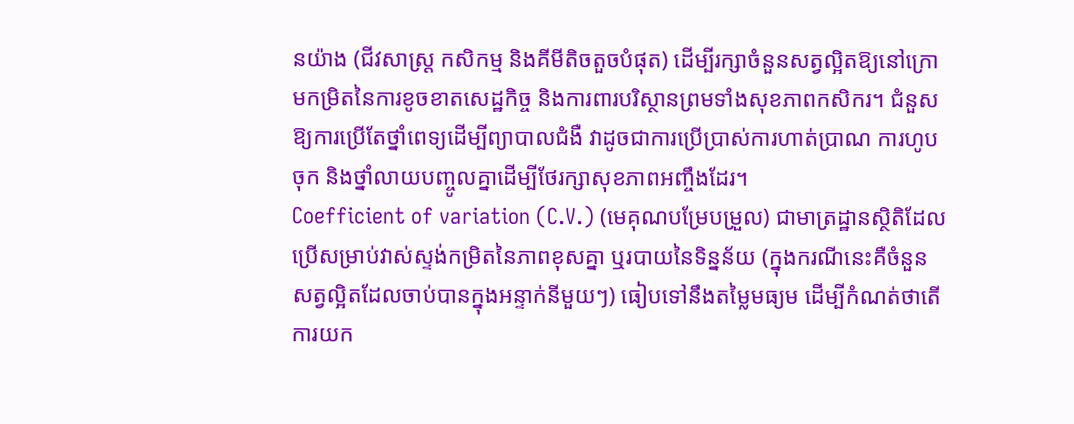នយ៉ាង (ជីវសាស្ត្រ កសិកម្ម និងគីមីតិចតួចបំផុត) ដើម្បីរក្សាចំនួនសត្វល្អិតឱ្យនៅក្រោមកម្រិតនៃការខូចខាតសេដ្ឋកិច្ច និងការពារបរិស្ថានព្រមទាំងសុខភាពកសិករ។ ជំនួសឱ្យការប្រើតែថ្នាំពេទ្យដើម្បីព្យាបាលជំងឺ វាដូចជាការប្រើប្រាស់ការហាត់ប្រាណ ការហូបចុក និងថ្នាំលាយបញ្ចូលគ្នាដើម្បីថែរក្សាសុខភាពអញ្ចឹងដែរ។
Coefficient of variation (C.V.) (មេគុណបម្រែបម្រួល) ជាមាត្រដ្ឋានស្ថិតិដែលប្រើសម្រាប់វាស់ស្ទង់កម្រិតនៃភាពខុសគ្នា ឬរបាយនៃទិន្នន័យ (ក្នុងករណីនេះគឺចំនួនសត្វល្អិតដែលចាប់បានក្នុងអន្ទាក់នីមួយៗ) ធៀបទៅនឹងតម្លៃមធ្យម ដើម្បីកំណត់ថាតើការយក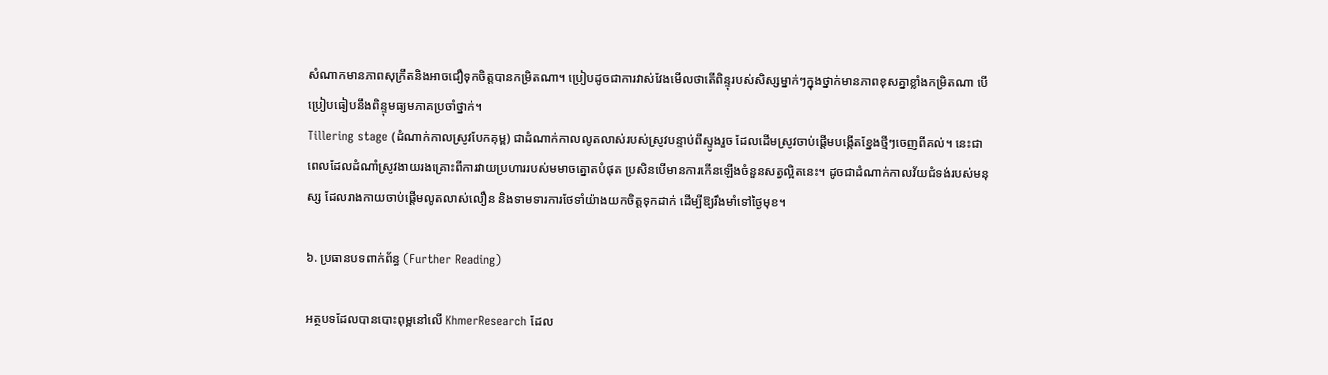សំណាកមានភាពសុក្រឹតនិងអាចជឿទុកចិត្តបានកម្រិតណា។ ប្រៀបដូចជាការវាស់វែងមើលថាតើពិន្ទុរបស់សិស្សម្នាក់ៗក្នុងថ្នាក់មានភាពខុសគ្នាខ្លាំងកម្រិតណា បើប្រៀបធៀបនឹងពិន្ទុមធ្យមភាគប្រចាំថ្នាក់។
Tillering stage (ដំណាក់កាលស្រូវបែកគុម្ព) ជាដំណាក់កាលលូតលាស់របស់ស្រូវបន្ទាប់ពីស្ទូងរួច ដែលដើមស្រូវចាប់ផ្តើមបង្កើតខ្នែងថ្មីៗចេញពីគល់។ នេះជាពេលដែលដំណាំស្រូវងាយរងគ្រោះពីការវាយប្រហាររបស់មមាចត្នោតបំផុត ប្រសិនបើមានការកើនឡើងចំនួនសត្វល្អិតនេះ។ ដូចជាដំណាក់កាលវ័យជំទង់របស់មនុស្ស ដែលរាងកាយចាប់ផ្តើមលូតលាស់លឿន និងទាមទារការថែទាំយ៉ាងយកចិត្តទុកដាក់ ដើម្បីឱ្យរឹងមាំទៅថ្ងៃមុខ។

៦. ប្រធានបទពាក់ព័ន្ធ (Further Reading)

អត្ថបទដែលបានបោះពុម្ពនៅលើ KhmerResearch ដែល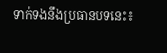ទាក់ទងនឹងប្រធានបទនេះ៖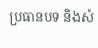ប្រធានបទ និងសំ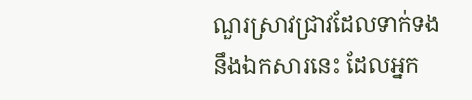ណួរស្រាវជ្រាវដែលទាក់ទងនឹងឯកសារនេះ ដែលអ្នក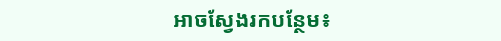អាចស្វែងរកបន្ថែម៖